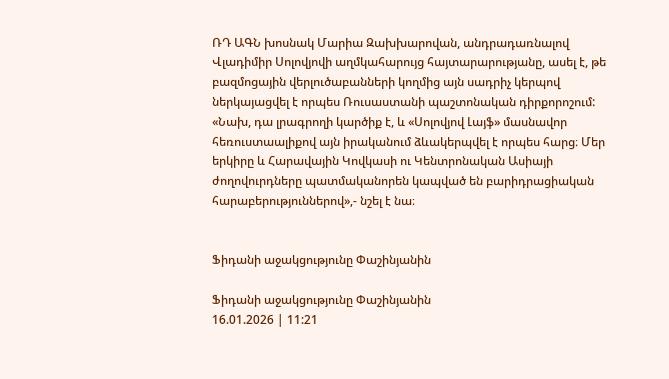ՌԴ ԱԳՆ խոսնակ Մարիա Զախխարովան, անդրադառնալով Վլադիմիր Սոլովյովի աղմկահարույց հայտարարությանը, ասել է, թե բազմոցային վերլուծաբանների կողմից այն սադրիչ կերպով ներկայացվել է որպես Ռուսաստանի պաշտոնական դիրքորոշում: «Նախ, դա լրագրողի կարծիք է, և «Սոլովյով Լայֆ» մասնավոր հեռուստաալիքով այն իրականում ձևակերպվել է որպես հարց։ Մեր երկիրը և Հարավային Կովկասի ու Կենտրոնական Ասիայի ժողովուրդները պատմականորեն կապված են բարիդրացիական հարաբերություններով»,- նշել է նա։


Ֆիդանի աջակցությունը Փաշինյանին

Ֆիդանի աջակցությունը Փաշինյանին
16.01.2026 | 11:21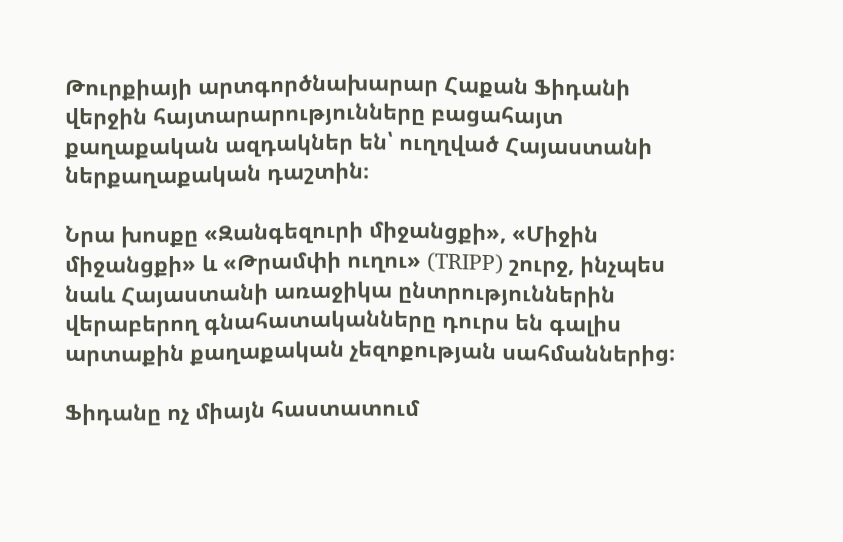Թուրքիայի արտգործնախարար Հաքան Ֆիդանի վերջին հայտարարությունները բացահայտ քաղաքական ազդակներ են՝ ուղղված Հայաստանի ներքաղաքական դաշտին։

Նրա խոսքը «Զանգեզուրի միջանցքի», «Միջին միջանցքի» և «Թրամփի ուղու» (TRIPP) շուրջ, ինչպես նաև Հայաստանի առաջիկա ընտրություններին վերաբերող գնահատականները դուրս են գալիս արտաքին քաղաքական չեզոքության սահմաններից։

Ֆիդանը ոչ միայն հաստատում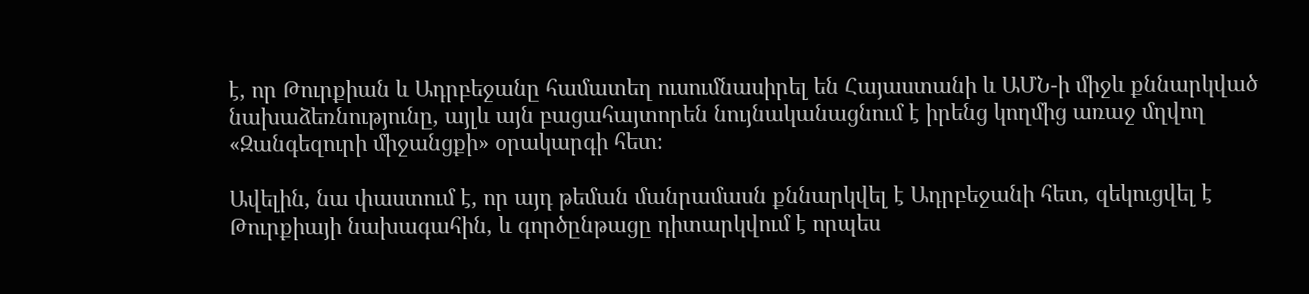է, որ Թուրքիան և Ադրբեջանը համատեղ ուսումնասիրել են Հայաստանի և ԱՄՆ-ի միջև քննարկված նախաձեռնությունը, այլև այն բացահայտորեն նույնականացնում է իրենց կողմից առաջ մղվող «Զանգեզուրի միջանցքի» օրակարգի հետ։

Ավելին, նա փաստում է, որ այդ թեման մանրամասն քննարկվել է Ադրբեջանի հետ, զեկուցվել է Թուրքիայի նախագահին, և գործընթացը դիտարկվում է որպես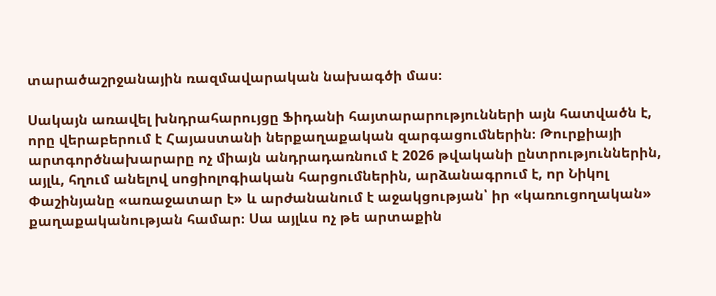տարածաշրջանային ռազմավարական նախագծի մաս։

Սակայն առավել խնդրահարույցը Ֆիդանի հայտարարությունների այն հատվածն է, որը վերաբերում է Հայաստանի ներքաղաքական զարգացումներին։ Թուրքիայի արտգործնախարարը ոչ միայն անդրադառնում է 2026 թվականի ընտրություններին, այլև, հղում անելով սոցիոլոգիական հարցումներին, արձանագրում է, որ Նիկոլ Փաշինյանը «առաջատար է» և արժանանում է աջակցության՝ իր «կառուցողական» քաղաքականության համար։ Սա այլևս ոչ թե արտաքին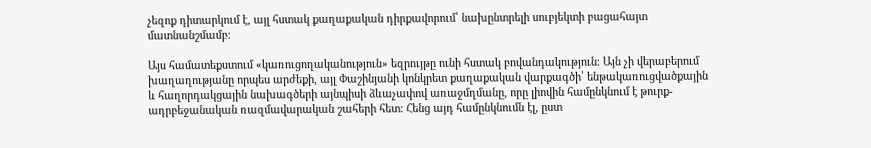չեզոք դիտարկում է, այլ հստակ քաղաքական դիրքավորում՝ նախընտրելի սուբյեկտի բացահայտ մատնանշմամբ։

Այս համատեքստում «կառուցողականություն» եզրույթը ունի հստակ բովանդակություն։ Այն չի վերաբերում խաղաղությանը որպես արժեքի, այլ Փաշինյանի կոնկրետ քաղաքական վարքագծի՝ ենթակառուցվածքային և հաղորդակցային նախագծերի այնպիսի ձևաչափով առաջմղմանը, որը լիովին համընկնում է թուրք-ադրբեջանական ռազմավարական շահերի հետ։ Հենց այդ համընկնումն էլ, ըստ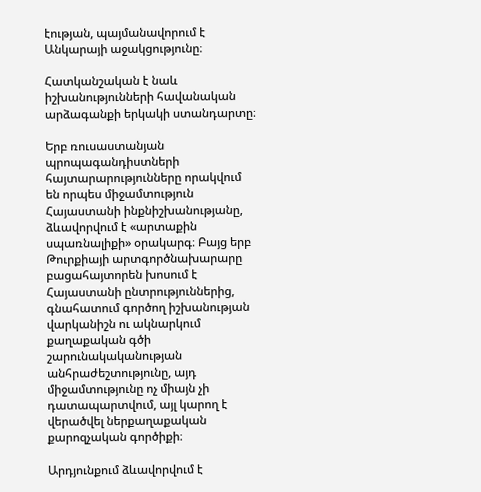էության, պայմանավորում է Անկարայի աջակցությունը։

Հատկանշական է նաև իշխանությունների հավանական արձագանքի երկակի ստանդարտը։

Երբ ռուսաստանյան պրոպագանդիստների հայտարարությունները որակվում են որպես միջամտություն Հայաստանի ինքնիշխանությանը, ձևավորվում է «արտաքին սպառնալիքի» օրակարգ։ Բայց երբ Թուրքիայի արտգործնախարարը բացահայտորեն խոսում է Հայաստանի ընտրություններից, գնահատում գործող իշխանության վարկանիշն ու ակնարկում քաղաքական գծի շարունակականության անհրաժեշտությունը, այդ միջամտությունը ոչ միայն չի դատապարտվում, այլ կարող է վերածվել ներքաղաքական քարոզչական գործիքի։

Արդյունքում ձևավորվում է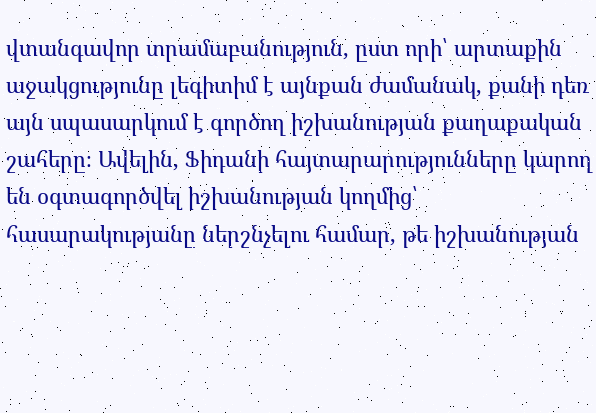վտանգավոր տրամաբանություն, ըստ որի՝ արտաքին աջակցությունը լեգիտիմ է այնքան ժամանակ, քանի դեռ այն սպասարկում է գործող իշխանության քաղաքական շահերը։ Ավելին, Ֆիդանի հայտարարությունները կարող են օգտագործվել իշխանության կողմից՝ հասարակությանը ներշնչելու համար, թե իշխանության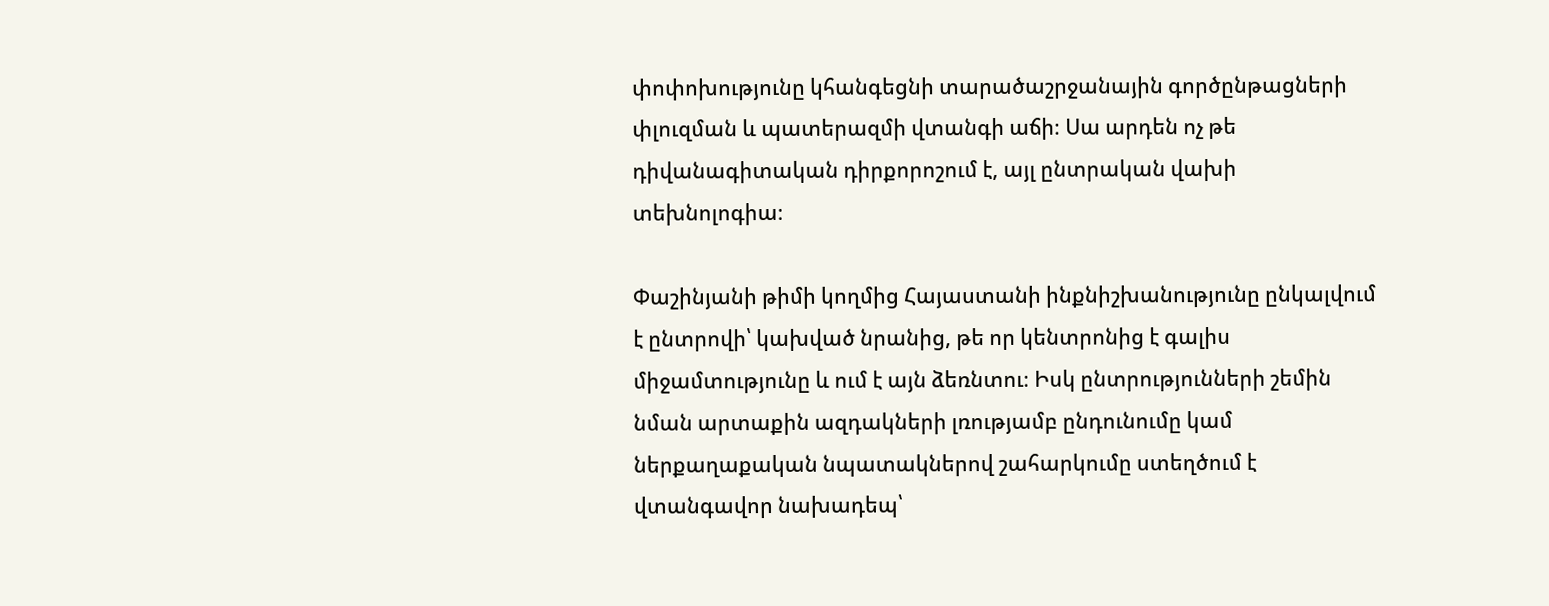փոփոխությունը կհանգեցնի տարածաշրջանային գործընթացների փլուզման և պատերազմի վտանգի աճի։ Սա արդեն ոչ թե դիվանագիտական դիրքորոշում է, այլ ընտրական վախի տեխնոլոգիա։

Փաշինյանի թիմի կողմից Հայաստանի ինքնիշխանությունը ընկալվում է ընտրովի՝ կախված նրանից, թե որ կենտրոնից է գալիս միջամտությունը և ում է այն ձեռնտու։ Իսկ ընտրությունների շեմին նման արտաքին ազդակների լռությամբ ընդունումը կամ ներքաղաքական նպատակներով շահարկումը ստեղծում է վտանգավոր նախադեպ՝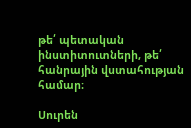թե՛ պետական ինստիտուտների, թե՛ հանրային վստահության համար։

Սուրեն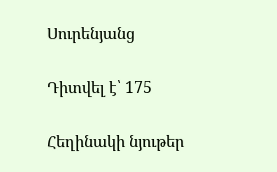Սուրենյանց

Դիտվել է՝ 175

Հեղինակի նյութեր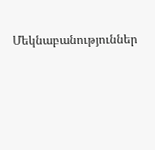Մեկնաբանություններ